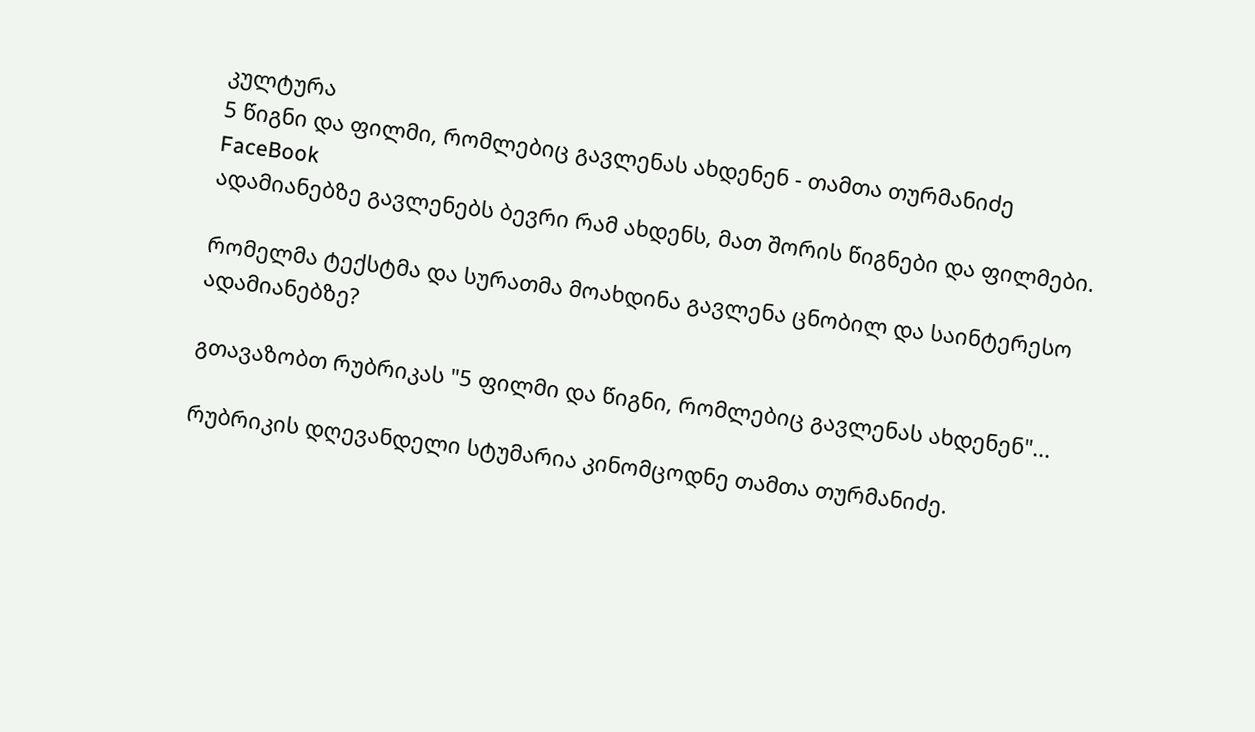კულტურა
5 წიგნი და ფილმი, რომლებიც გავლენას ახდენენ - თამთა თურმანიძე
FaceBook
ადამიანებზე გავლენებს ბევრი რამ ახდენს, მათ შორის წიგნები და ფილმები.

რომელმა ტექსტმა და სურათმა მოახდინა გავლენა ცნობილ და საინტერესო ადამიანებზე?

გთავაზობთ რუბრიკას "5 ფილმი და წიგნი, რომლებიც გავლენას ახდენენ"...

რუბრიკის დღევანდელი სტუმარია კინომცოდნე თამთა თურმანიძე.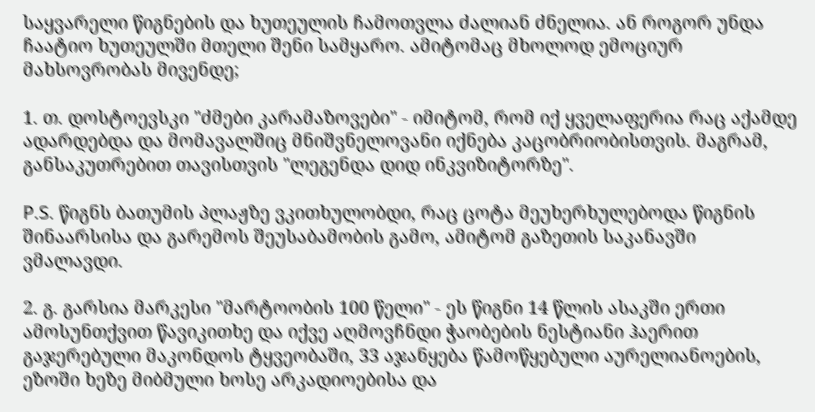საყვარელი წიგნების და ხუთეულის ჩამოთვლა ძალიან ძნელია. ან როგორ უნდა ჩაატიო ხუთეულში მთელი შენი სამყარო. ამიტომაც მხოლოდ ემოციურ მახსოვრობას მივენდე;

1. თ. დოსტოევსკი "ძმები კარამაზოვები" - იმიტომ, რომ იქ ყველაფერია რაც აქამდე ადარდებდა და მომავალშიც მნიშვნელოვანი იქნება კაცობრიობისთვის. მაგრამ, განსაკუთრებით თავისთვის "ლეგენდა დიდ ინკვიზიტორზე".

P.S. წიგნს ბათუმის პლაჟზე ვკითხულობდი, რაც ცოტა მეუხერხულებოდა წიგნის შინაარსისა და გარემოს შეუსაბამობის გამო, ამიტომ გაზეთის საკანავში ვმალავდი.

2. გ. გარსია მარკესი "მარტოობის 100 წელი" - ეს წიგნი 14 წლის ასაკში ერთი ამოსუნთქვით წავიკითხე და იქვე აღმოვჩნდი ჭაობების ნესტიანი ჰაერით გაჯერებული მაკონდოს ტყვეობაში, 33 აჯანყება წამოწყებული აურელიანოების, ეზოში ხეზე მიბმული ხოსე არკადიოებისა და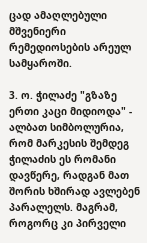ცად ამაღლებული მშვენიერი რემედიოსების არეულ სამყაროში.

3. ო. ჭილაძე "გზაზე ერთი კაცი მიდიოდა" - ალბათ სიმბოლურია, რომ მარკესის შემდეგ ჭილაძის ეს რომანი დავწერე, რადგან მათ შორის ხშირად ავლებენ პარალელს. მაგრამ, როგორც კი პირველი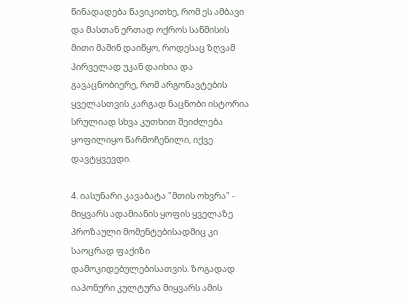წინადადება წავიკითხე, რომ ეს ამბავი და მასთან ერთად ოქროს საწმისის მითი მაშინ დაიწყო, როდესაც ზღვამ პირველად უკან დაიხია და გავაცნობიერე, რომ არგონავტების ყველასთვის კარგად ნაცნობი ისტორია სრულიად სხვა კუთხით შეიძლება ყოფილიყო წარმოჩენილი, იქვე დავტყვევდი.

4. იასუნარი კავაბატა "მთის ოხვრა" - მიყვარს ადამიანის ყოფის ყველაზე პროზაული მომენტებისადმიც კი საოცრად ფაქიზი დამოკიდებულებისათვის. ზოგადად იაპონური კულტურა მიყვარს ამის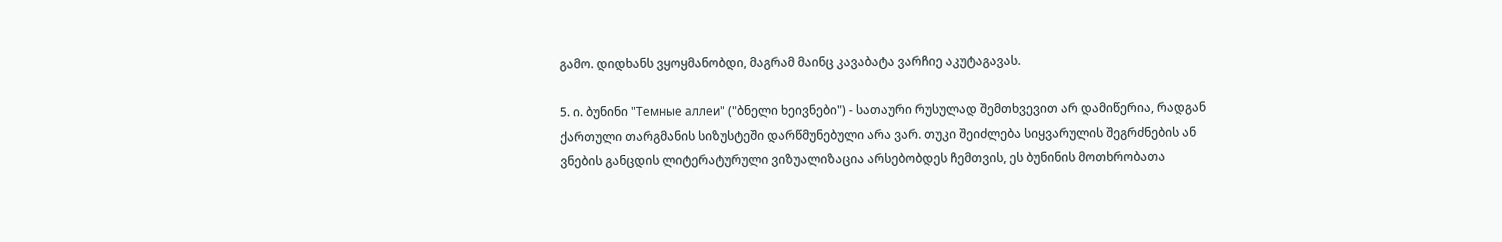გამო. დიდხანს ვყოყმანობდი, მაგრამ მაინც კავაბატა ვარჩიე აკუტაგავას.

5. ი. ბუნინი "Темные аллеи" ("ბნელი ხეივნები") - სათაური რუსულად შემთხვევით არ დამიწერია, რადგან ქართული თარგმანის სიზუსტეში დარწმუნებული არა ვარ. თუკი შეიძლება სიყვარულის შეგრძნების ან ვნების განცდის ლიტერატურული ვიზუალიზაცია არსებობდეს ჩემთვის, ეს ბუნინის მოთხრობათა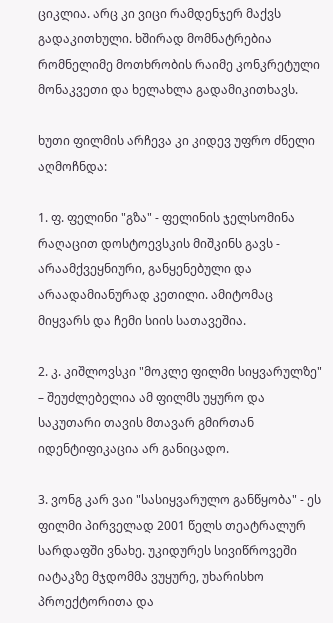ციკლია. არც კი ვიცი რამდენჯერ მაქვს გადაკითხული. ხშირად მომნატრებია რომნელიმე მოთხრობის რაიმე კონკრეტული მონაკვეთი და ხელახლა გადამიკითხავს.

ხუთი ფილმის არჩევა კი კიდევ უფრო ძნელი აღმოჩნდა:

1. ფ. ფელინი "გზა" - ფელინის ჯელსომინა რაღაცით დოსტოევსკის მიშკინს გავს - არაამქვეყნიური, განყენებული და არაადამიანურად კეთილი. ამიტომაც მიყვარს და ჩემი სიის სათავეშია.

2. კ. კიშლოვსკი "მოკლე ფილმი სიყვარულზე" – შეუძლებელია ამ ფილმს უყურო და საკუთარი თავის მთავარ გმირთან იდენტიფიკაცია არ განიცადო.

3. ვონგ კარ ვაი "სასიყვარულო განწყობა" - ეს ფილმი პირველად 2001 წელს თეატრალურ სარდაფში ვნახე. უკიდურეს სივიწროვეში იატაკზე მჯდომმა ვუყურე, უხარისხო პროექტორითა და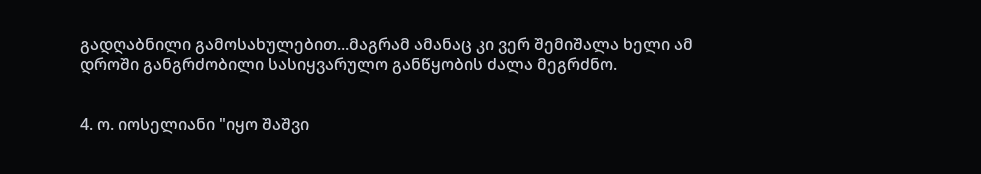გადღაბნილი გამოსახულებით...მაგრამ ამანაც კი ვერ შემიშალა ხელი ამ დროში განგრძობილი სასიყვარულო განწყობის ძალა მეგრძნო.


4. ო. იოსელიანი "იყო შაშვი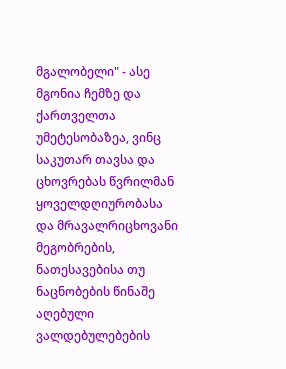მგალობელი" - ასე მგონია ჩემზე და ქართველთა უმეტესობაზეა, ვინც საკუთარ თავსა და ცხოვრებას წვრილმან ყოველდღიურობასა და მრავალრიცხოვანი მეგობრების, ნათესავებისა თუ ნაცნობების წინაშე აღებული ვალდებულებების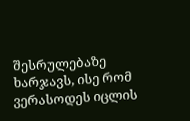შესრულებაზე ხარჯავს, ისე რომ ვერასოდეს იცლის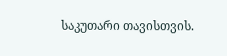საკუთარი თავისთვის.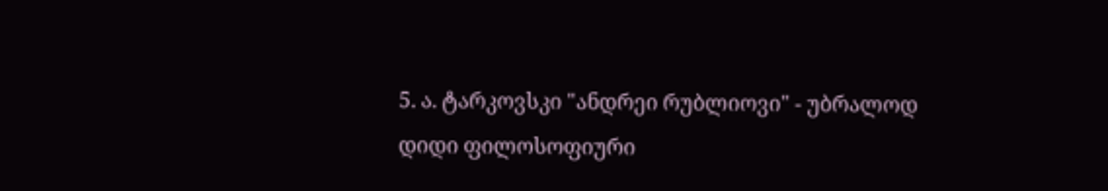5. ა. ტარკოვსკი "ანდრეი რუბლიოვი" - უბრალოდ დიდი ფილოსოფიური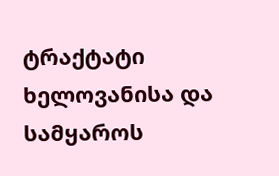ტრაქტატი ხელოვანისა და სამყაროს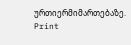ურთიერმიმართებაზე.
Print